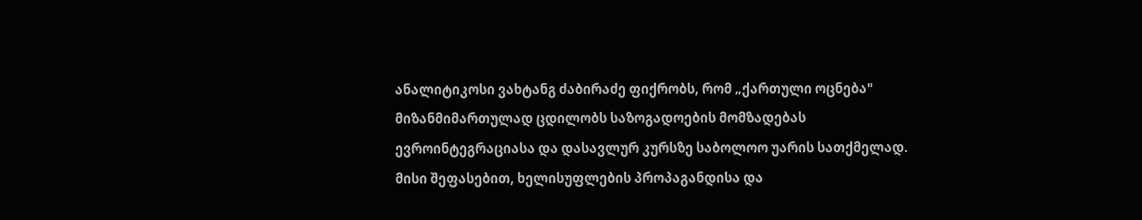ანალიტიკოსი ვახტანგ ძაბირაძე ფიქრობს, რომ „ქართული ოცნება" მიზანმიმართულად ცდილობს საზოგადოების მომზადებას ევროინტეგრაციასა და დასავლურ კურსზე საბოლოო უარის სათქმელად. მისი შეფასებით, ხელისუფლების პროპაგანდისა და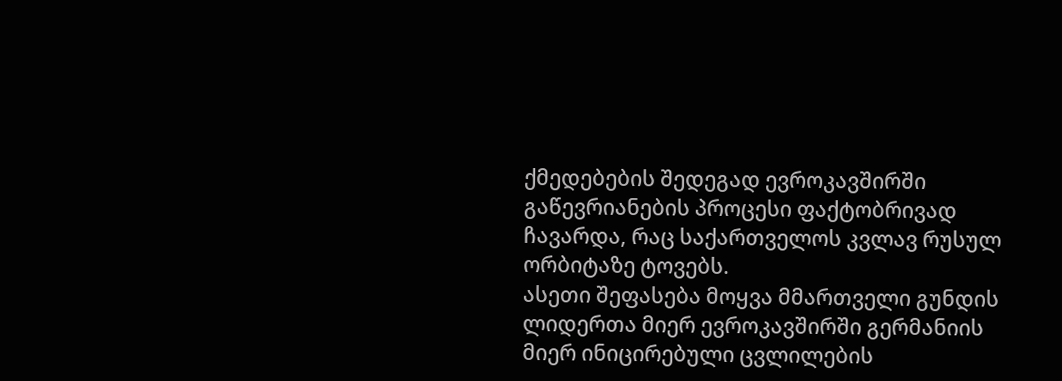ქმედებების შედეგად ევროკავშირში გაწევრიანების პროცესი ფაქტობრივად ჩავარდა, რაც საქართველოს კვლავ რუსულ ორბიტაზე ტოვებს.
ასეთი შეფასება მოყვა მმართველი გუნდის ლიდერთა მიერ ევროკავშირში გერმანიის მიერ ინიცირებული ცვლილების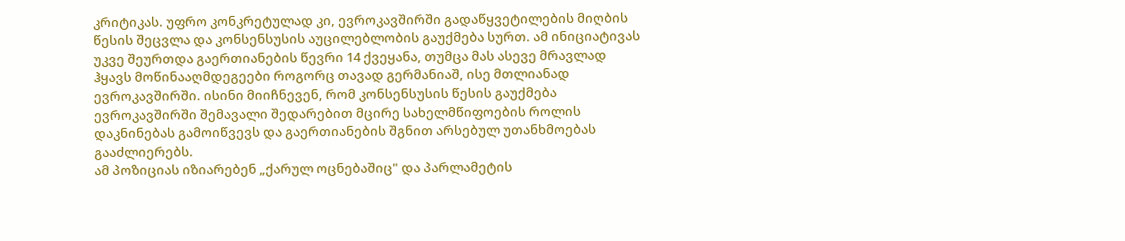კრიტიკას. უფრო კონკრეტულად კი, ევროკავშირში გადაწყვეტილების მიღბის წესის შეცვლა და კონსენსუსის აუცილებლობის გაუქმება სურთ. ამ ინიციატივას უკვე შეურთდა გაერთიანების წევრი 14 ქვეყანა, თუმცა მას ასევე მრავლად ჰყავს მოწინააღმდეგეები როგორც თავად გერმანიაშ, ისე მთლიანად ევროკავშირში. ისინი მიიჩნევენ, რომ კონსენსუსის წესის გაუქმება ევროკავშირში შემავალი შედარებით მცირე სახელმწიფოების როლის დაკნინებას გამოიწვევს და გაერთიანების შგნით არსებულ უთანხმოებას გააძლიერებს.
ამ პოზიციას იზიარებენ „ქარულ ოცნებაშიც" და პარლამეტის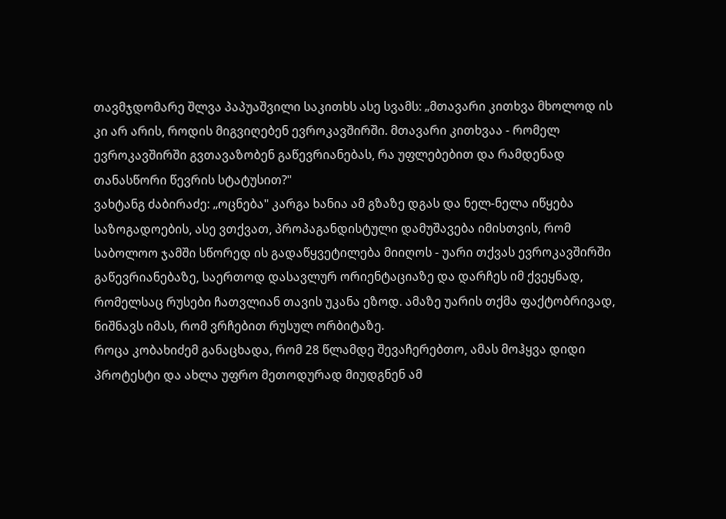თავმჯდომარე შლვა პაპუაშვილი საკითხს ასე სვამს: „მთავარი კითხვა მხოლოდ ის კი არ არის, როდის მიგვიღებენ ევროკავშირში. მთავარი კითხვაა - რომელ ევროკავშირში გვთავაზობენ გაწევრიანებას, რა უფლებებით და რამდენად თანასწორი წევრის სტატუსით?"
ვახტანგ ძაბირაძე: „ოცნება" კარგა ხანია ამ გზაზე დგას და ნელ-ნელა იწყება საზოგადოების, ასე ვთქვათ, პროპაგანდისტული დამუშავება იმისთვის, რომ საბოლოო ჯამში სწორედ ის გადაწყვეტილება მიიღოს - უარი თქვას ევროკავშირში გაწევრიანებაზე, საერთოდ დასავლურ ორიენტაციაზე და დარჩეს იმ ქვეყნად, რომელსაც რუსები ჩათვლიან თავის უკანა ეზოდ. ამაზე უარის თქმა ფაქტობრივად, ნიშნავს იმას, რომ ვრჩებით რუსულ ორბიტაზე.
როცა კობახიძემ განაცხადა, რომ 28 წლამდე შევაჩერებთო, ამას მოჰყვა დიდი პროტესტი და ახლა უფრო მეთოდურად მიუდგნენ ამ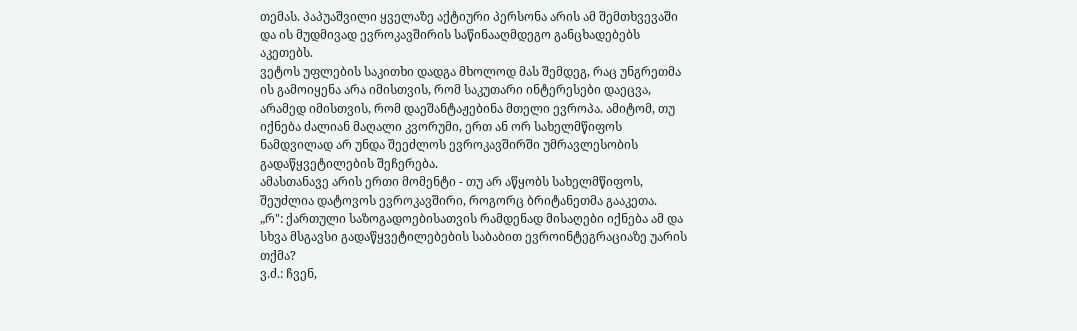თემას. პაპუაშვილი ყველაზე აქტიური პერსონა არის ამ შემთხვევაში და ის მუდმივად ევროკავშირის საწინააღმდეგო განცხადებებს აკეთებს.
ვეტოს უფლების საკითხი დადგა მხოლოდ მას შემდეგ, რაც უნგრეთმა ის გამოიყენა არა იმისთვის, რომ საკუთარი ინტერესები დაეცვა, არამედ იმისთვის, რომ დაეშანტაჟებინა მთელი ევროპა. ამიტომ, თუ იქნება ძალიან მაღალი კვორუმი, ერთ ან ორ სახელმწიფოს ნამდვილად არ უნდა შეეძლოს ევროკავშირში უმრავლესობის გადაწყვეტილების შეჩერება.
ამასთანავე არის ერთი მომენტი - თუ არ აწყობს სახელმწიფოს, შეუძლია დატოვოს ევროკავშირი, როგორც ბრიტანეთმა გააკეთა.
„რ": ქართული საზოგადოებისათვის რამდენად მისაღები იქნება ამ და სხვა მსგავსი გადაწყვეტილებების საბაბით ევროინტეგრაციაზე უარის თქმა?
ვ.ძ.: ჩვენ,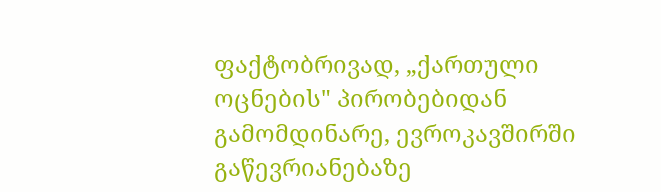ფაქტობრივად, „ქართული ოცნების" პირობებიდან გამომდინარე, ევროკავშირში გაწევრიანებაზე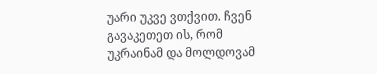უარი უკვე ვთქვით. ჩვენ გავაკეთეთ ის, რომ უკრაინამ და მოლდოვამ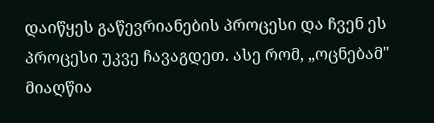დაიწყეს გაწევრიანების პროცესი და ჩვენ ეს პროცესი უკვე ჩავაგდეთ. ასე რომ, „ოცნებამ" მიაღწია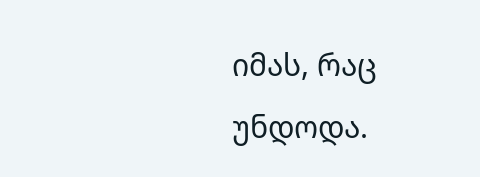იმას, რაც უნდოდა.